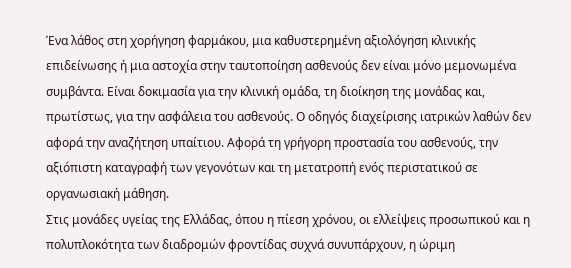Ένα λάθος στη χορήγηση φαρμάκου, μια καθυστερημένη αξιολόγηση κλινικής επιδείνωσης ή μια αστοχία στην ταυτοποίηση ασθενούς δεν είναι μόνο μεμονωμένα συμβάντα. Είναι δοκιμασία για την κλινική ομάδα, τη διοίκηση της μονάδας και, πρωτίστως, για την ασφάλεια του ασθενούς. Ο οδηγός διαχείρισης ιατρικών λαθών δεν αφορά την αναζήτηση υπαίτιου. Αφορά τη γρήγορη προστασία του ασθενούς, την αξιόπιστη καταγραφή των γεγονότων και τη μετατροπή ενός περιστατικού σε οργανωσιακή μάθηση.
Στις μονάδες υγείας της Ελλάδας, όπου η πίεση χρόνου, οι ελλείψεις προσωπικού και η πολυπλοκότητα των διαδρομών φροντίδας συχνά συνυπάρχουν, η ώριμη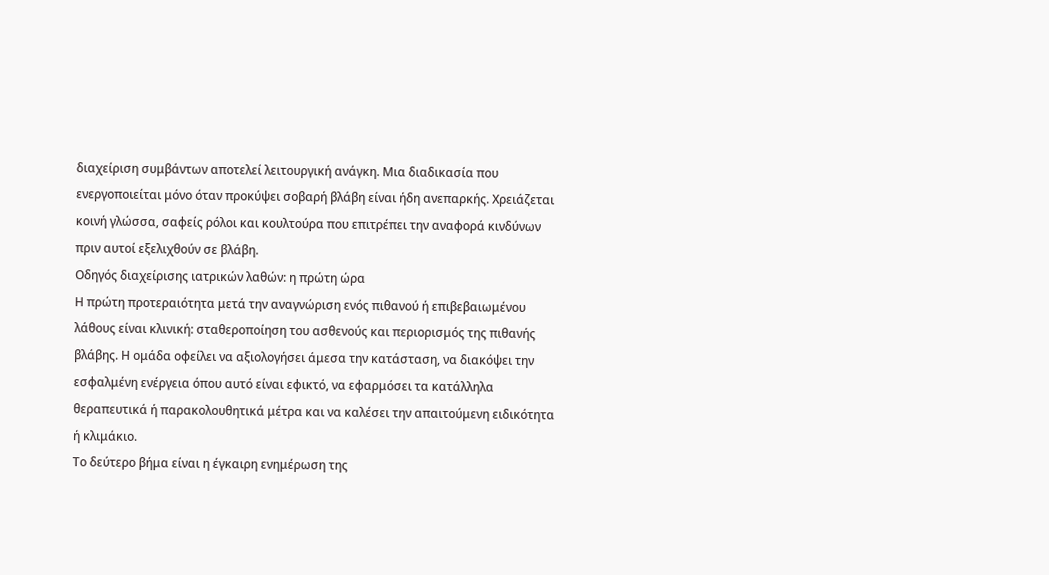διαχείριση συμβάντων αποτελεί λειτουργική ανάγκη. Μια διαδικασία που ενεργοποιείται μόνο όταν προκύψει σοβαρή βλάβη είναι ήδη ανεπαρκής. Χρειάζεται κοινή γλώσσα, σαφείς ρόλοι και κουλτούρα που επιτρέπει την αναφορά κινδύνων πριν αυτοί εξελιχθούν σε βλάβη.
Οδηγός διαχείρισης ιατρικών λαθών: η πρώτη ώρα
Η πρώτη προτεραιότητα μετά την αναγνώριση ενός πιθανού ή επιβεβαιωμένου λάθους είναι κλινική: σταθεροποίηση του ασθενούς και περιορισμός της πιθανής βλάβης. Η ομάδα οφείλει να αξιολογήσει άμεσα την κατάσταση, να διακόψει την εσφαλμένη ενέργεια όπου αυτό είναι εφικτό, να εφαρμόσει τα κατάλληλα θεραπευτικά ή παρακολουθητικά μέτρα και να καλέσει την απαιτούμενη ειδικότητα ή κλιμάκιο.
Το δεύτερο βήμα είναι η έγκαιρη ενημέρωση της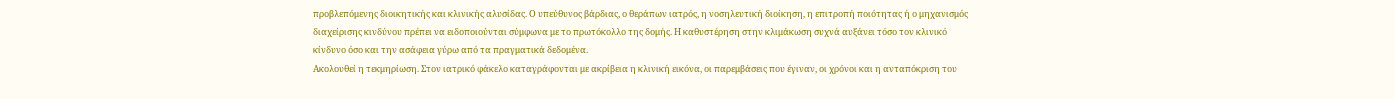προβλεπόμενης διοικητικής και κλινικής αλυσίδας. Ο υπεύθυνος βάρδιας, ο θεράπων ιατρός, η νοσηλευτική διοίκηση, η επιτροπή ποιότητας ή ο μηχανισμός διαχείρισης κινδύνου πρέπει να ειδοποιούνται σύμφωνα με το πρωτόκολλο της δομής. Η καθυστέρηση στην κλιμάκωση συχνά αυξάνει τόσο τον κλινικό κίνδυνο όσο και την ασάφεια γύρω από τα πραγματικά δεδομένα.
Ακολουθεί η τεκμηρίωση. Στον ιατρικό φάκελο καταγράφονται με ακρίβεια η κλινική εικόνα, οι παρεμβάσεις που έγιναν, οι χρόνοι και η ανταπόκριση του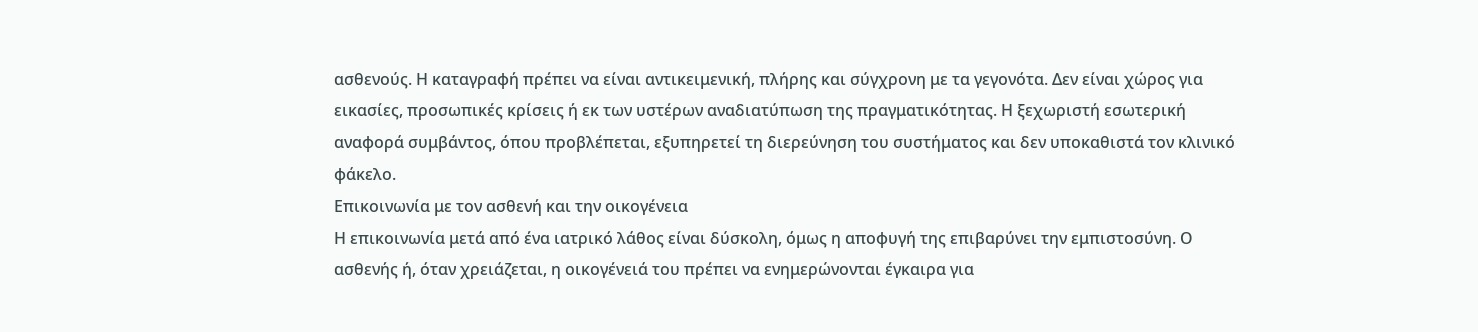ασθενούς. Η καταγραφή πρέπει να είναι αντικειμενική, πλήρης και σύγχρονη με τα γεγονότα. Δεν είναι χώρος για εικασίες, προσωπικές κρίσεις ή εκ των υστέρων αναδιατύπωση της πραγματικότητας. Η ξεχωριστή εσωτερική αναφορά συμβάντος, όπου προβλέπεται, εξυπηρετεί τη διερεύνηση του συστήματος και δεν υποκαθιστά τον κλινικό φάκελο.
Επικοινωνία με τον ασθενή και την οικογένεια
Η επικοινωνία μετά από ένα ιατρικό λάθος είναι δύσκολη, όμως η αποφυγή της επιβαρύνει την εμπιστοσύνη. Ο ασθενής ή, όταν χρειάζεται, η οικογένειά του πρέπει να ενημερώνονται έγκαιρα για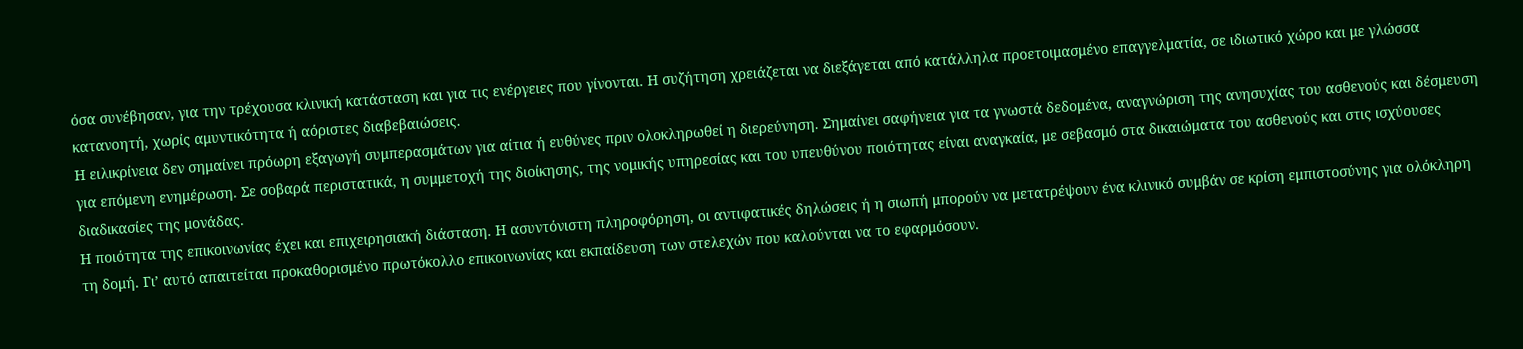όσα συνέβησαν, για την τρέχουσα κλινική κατάσταση και για τις ενέργειες που γίνονται. Η συζήτηση χρειάζεται να διεξάγεται από κατάλληλα προετοιμασμένο επαγγελματία, σε ιδιωτικό χώρο και με γλώσσα κατανοητή, χωρίς αμυντικότητα ή αόριστες διαβεβαιώσεις.
Η ειλικρίνεια δεν σημαίνει πρόωρη εξαγωγή συμπερασμάτων για αίτια ή ευθύνες πριν ολοκληρωθεί η διερεύνηση. Σημαίνει σαφήνεια για τα γνωστά δεδομένα, αναγνώριση της ανησυχίας του ασθενούς και δέσμευση για επόμενη ενημέρωση. Σε σοβαρά περιστατικά, η συμμετοχή της διοίκησης, της νομικής υπηρεσίας και του υπευθύνου ποιότητας είναι αναγκαία, με σεβασμό στα δικαιώματα του ασθενούς και στις ισχύουσες διαδικασίες της μονάδας.
Η ποιότητα της επικοινωνίας έχει και επιχειρησιακή διάσταση. Η ασυντόνιστη πληροφόρηση, οι αντιφατικές δηλώσεις ή η σιωπή μπορούν να μετατρέψουν ένα κλινικό συμβάν σε κρίση εμπιστοσύνης για ολόκληρη τη δομή. Γι’ αυτό απαιτείται προκαθορισμένο πρωτόκολλο επικοινωνίας και εκπαίδευση των στελεχών που καλούνται να το εφαρμόσουν.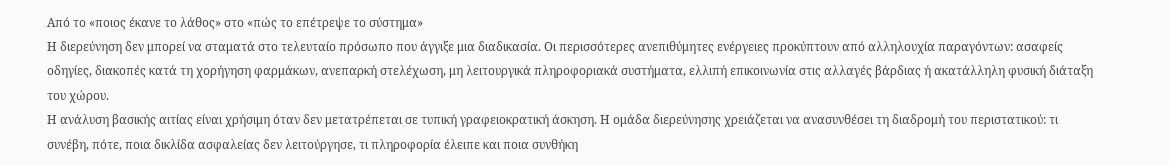Από το «ποιος έκανε το λάθος» στο «πώς το επέτρεψε το σύστημα»
Η διερεύνηση δεν μπορεί να σταματά στο τελευταίο πρόσωπο που άγγιξε μια διαδικασία. Οι περισσότερες ανεπιθύμητες ενέργειες προκύπτουν από αλληλουχία παραγόντων: ασαφείς οδηγίες, διακοπές κατά τη χορήγηση φαρμάκων, ανεπαρκή στελέχωση, μη λειτουργικά πληροφοριακά συστήματα, ελλιπή επικοινωνία στις αλλαγές βάρδιας ή ακατάλληλη φυσική διάταξη του χώρου.
Η ανάλυση βασικής αιτίας είναι χρήσιμη όταν δεν μετατρέπεται σε τυπική γραφειοκρατική άσκηση. Η ομάδα διερεύνησης χρειάζεται να ανασυνθέσει τη διαδρομή του περιστατικού: τι συνέβη, πότε, ποια δικλίδα ασφαλείας δεν λειτούργησε, τι πληροφορία έλειπε και ποια συνθήκη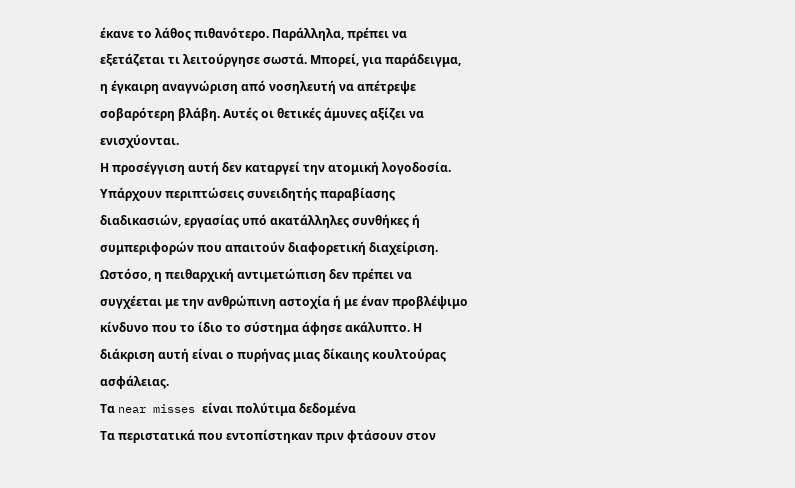έκανε το λάθος πιθανότερο. Παράλληλα, πρέπει να εξετάζεται τι λειτούργησε σωστά. Μπορεί, για παράδειγμα, η έγκαιρη αναγνώριση από νοσηλευτή να απέτρεψε σοβαρότερη βλάβη. Αυτές οι θετικές άμυνες αξίζει να ενισχύονται.
Η προσέγγιση αυτή δεν καταργεί την ατομική λογοδοσία. Υπάρχουν περιπτώσεις συνειδητής παραβίασης διαδικασιών, εργασίας υπό ακατάλληλες συνθήκες ή συμπεριφορών που απαιτούν διαφορετική διαχείριση. Ωστόσο, η πειθαρχική αντιμετώπιση δεν πρέπει να συγχέεται με την ανθρώπινη αστοχία ή με έναν προβλέψιμο κίνδυνο που το ίδιο το σύστημα άφησε ακάλυπτο. Η διάκριση αυτή είναι ο πυρήνας μιας δίκαιης κουλτούρας ασφάλειας.
Τα near misses είναι πολύτιμα δεδομένα
Τα περιστατικά που εντοπίστηκαν πριν φτάσουν στον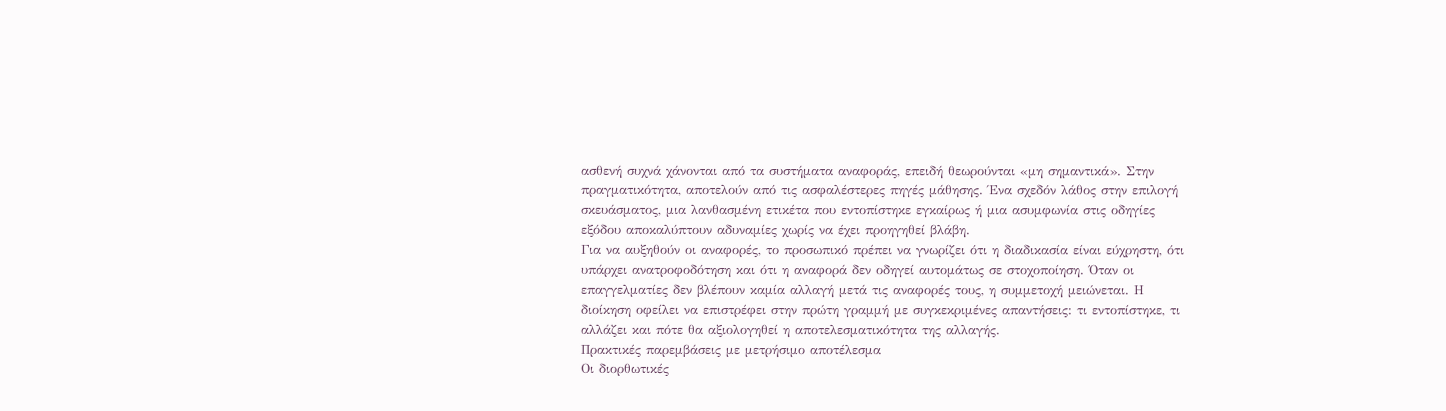ασθενή συχνά χάνονται από τα συστήματα αναφοράς, επειδή θεωρούνται «μη σημαντικά». Στην πραγματικότητα, αποτελούν από τις ασφαλέστερες πηγές μάθησης. Ένα σχεδόν λάθος στην επιλογή σκευάσματος, μια λανθασμένη ετικέτα που εντοπίστηκε εγκαίρως ή μια ασυμφωνία στις οδηγίες εξόδου αποκαλύπτουν αδυναμίες χωρίς να έχει προηγηθεί βλάβη.
Για να αυξηθούν οι αναφορές, το προσωπικό πρέπει να γνωρίζει ότι η διαδικασία είναι εύχρηστη, ότι υπάρχει ανατροφοδότηση και ότι η αναφορά δεν οδηγεί αυτομάτως σε στοχοποίηση. Όταν οι επαγγελματίες δεν βλέπουν καμία αλλαγή μετά τις αναφορές τους, η συμμετοχή μειώνεται. Η διοίκηση οφείλει να επιστρέφει στην πρώτη γραμμή με συγκεκριμένες απαντήσεις: τι εντοπίστηκε, τι αλλάζει και πότε θα αξιολογηθεί η αποτελεσματικότητα της αλλαγής.
Πρακτικές παρεμβάσεις με μετρήσιμο αποτέλεσμα
Οι διορθωτικές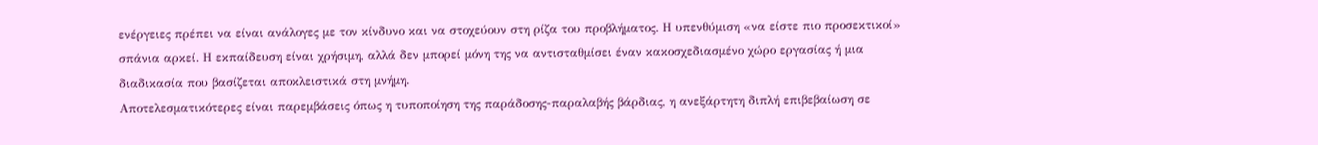ενέργειες πρέπει να είναι ανάλογες με τον κίνδυνο και να στοχεύουν στη ρίζα του προβλήματος. Η υπενθύμιση «να είστε πιο προσεκτικοί» σπάνια αρκεί. Η εκπαίδευση είναι χρήσιμη, αλλά δεν μπορεί μόνη της να αντισταθμίσει έναν κακοσχεδιασμένο χώρο εργασίας ή μια διαδικασία που βασίζεται αποκλειστικά στη μνήμη.
Αποτελεσματικότερες είναι παρεμβάσεις όπως η τυποποίηση της παράδοσης-παραλαβής βάρδιας, η ανεξάρτητη διπλή επιβεβαίωση σε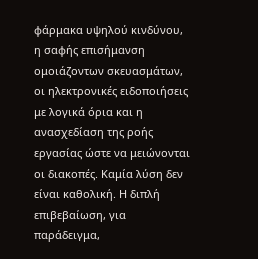φάρμακα υψηλού κινδύνου, η σαφής επισήμανση ομοιάζοντων σκευασμάτων, οι ηλεκτρονικές ειδοποιήσεις με λογικά όρια και η ανασχεδίαση της ροής εργασίας ώστε να μειώνονται οι διακοπές. Καμία λύση δεν είναι καθολική. Η διπλή επιβεβαίωση, για παράδειγμα,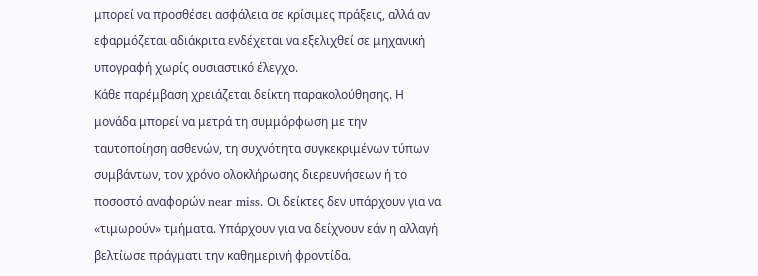μπορεί να προσθέσει ασφάλεια σε κρίσιμες πράξεις, αλλά αν εφαρμόζεται αδιάκριτα ενδέχεται να εξελιχθεί σε μηχανική υπογραφή χωρίς ουσιαστικό έλεγχο.
Κάθε παρέμβαση χρειάζεται δείκτη παρακολούθησης. Η μονάδα μπορεί να μετρά τη συμμόρφωση με την ταυτοποίηση ασθενών, τη συχνότητα συγκεκριμένων τύπων συμβάντων, τον χρόνο ολοκλήρωσης διερευνήσεων ή το ποσοστό αναφορών near miss. Οι δείκτες δεν υπάρχουν για να «τιμωρούν» τμήματα. Υπάρχουν για να δείχνουν εάν η αλλαγή βελτίωσε πράγματι την καθημερινή φροντίδα.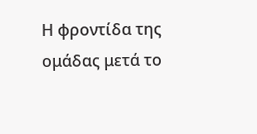Η φροντίδα της ομάδας μετά το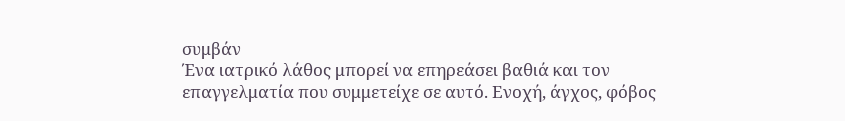συμβάν
Ένα ιατρικό λάθος μπορεί να επηρεάσει βαθιά και τον επαγγελματία που συμμετείχε σε αυτό. Ενοχή, άγχος, φόβος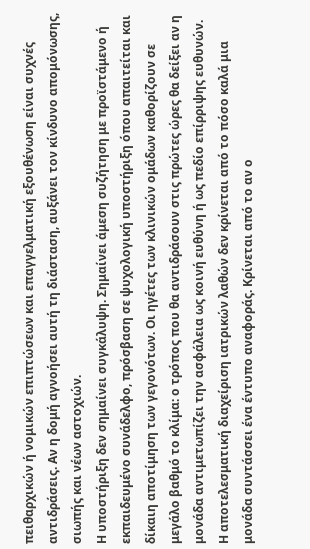πειθαρχικών ή νομικών επιπτώσεων και επαγγελματική εξουθένωση είναι συχνές αντιδράσεις. Αν η δομή αγνοήσει αυτή τη διάσταση, αυξάνει τον κίνδυνο απομόνωσης, σιωπής και νέων αστοχιών.
Η υποστήριξη δεν σημαίνει συγκάλυψη. Σημαίνει άμεση συζήτηση με προϊστάμενο ή εκπαιδευμένο συνάδελφο, πρόσβαση σε ψυχολογική υποστήριξη όπου απαιτείται και δίκαιη αποτίμηση των γεγονότων. Οι ηγέτες των κλινικών ομάδων καθορίζουν σε μεγάλο βαθμό το κλίμα: ο τρόπος που θα αντιδράσουν στις πρώτες ώρες θα δείξει αν η μονάδα αντιμετωπίζει την ασφάλεια ως κοινή ευθύνη ή ως πεδίο επίρριψης ευθυνών.
Η αποτελεσματική διαχείριση ιατρικών λαθών δεν κρίνεται από το πόσο καλά μια μονάδα συντάσσει ένα έντυπο αναφοράς. Κρίνεται από το αν ο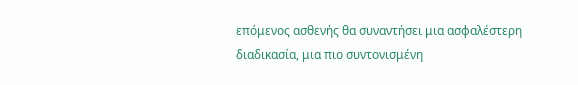επόμενος ασθενής θα συναντήσει μια ασφαλέστερη διαδικασία, μια πιο συντονισμένη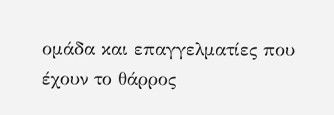ομάδα και επαγγελματίες που έχουν το θάρρος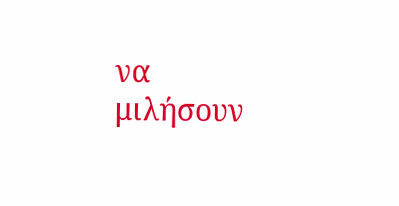να μιλήσουν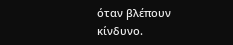όταν βλέπουν κίνδυνο.